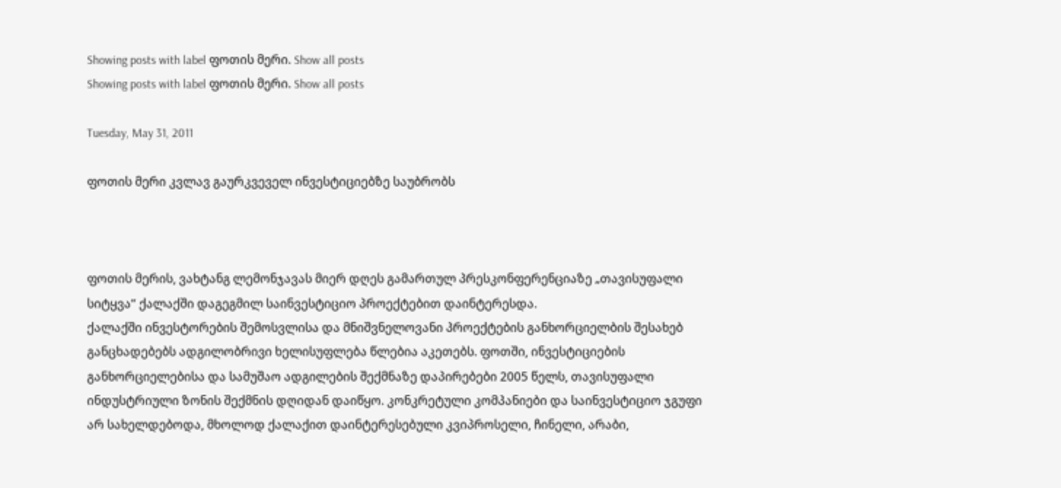Showing posts with label ფოთის მერი. Show all posts
Showing posts with label ფოთის მერი. Show all posts

Tuesday, May 31, 2011

ფოთის მერი კვლავ გაურკვეველ ინვესტიციებზე საუბრობს



ფოთის მერის, ვახტანგ ლემონჯავას მიერ დღეს გამართულ პრესკონფერენციაზე „თავისუფალი სიტყვა“ ქალაქში დაგეგმილ საინვესტიციო პროექტებით დაინტერესდა.
ქალაქში ინვესტორების შემოსვლისა და მნიშვნელოვანი პროექტების განხორციელბის შესახებ განცხადებებს ადგილობრივი ხელისუფლება წლებია აკეთებს. ფოთში, ინვესტიციების განხორციელებისა და სამუშაო ადგილების შექმნაზე დაპირებები 2005 წელს, თავისუფალი ინდუსტრიული ზონის შექმნის დღიდან დაიწყო. კონკრეტული კომპანიები და საინვესტიციო ჯგუფი არ სახელდებოდა, მხოლოდ ქალაქით დაინტერესებული კვიპროსელი, ჩინელი, არაბი,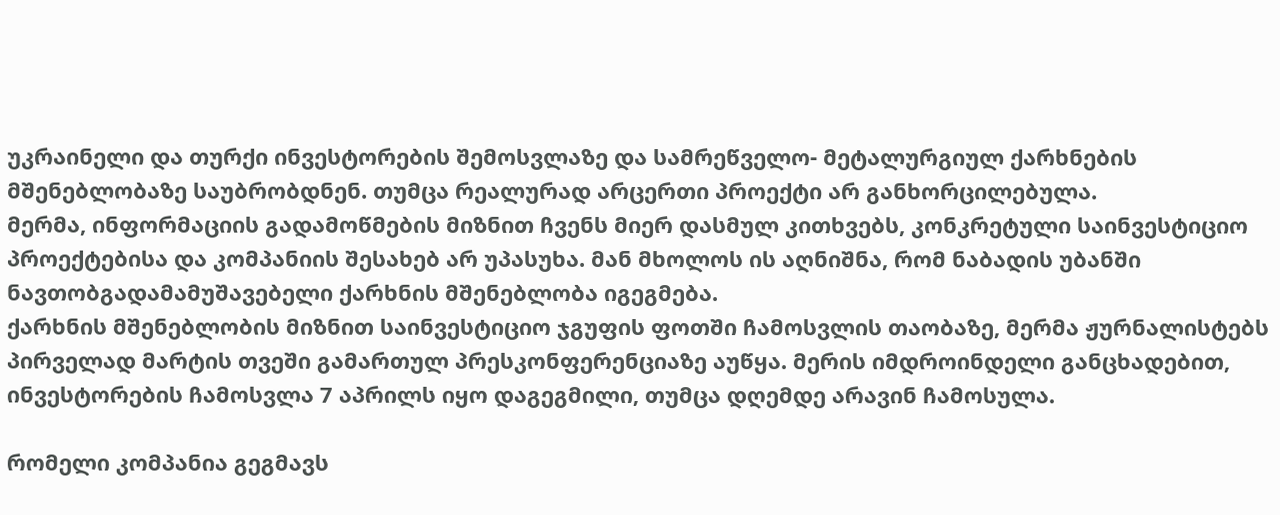უკრაინელი და თურქი ინვესტორების შემოსვლაზე და სამრეწველო- მეტალურგიულ ქარხნების მშენებლობაზე საუბრობდნენ. თუმცა რეალურად არცერთი პროექტი არ განხორცილებულა.
მერმა, ინფორმაციის გადამოწმების მიზნით ჩვენს მიერ დასმულ კითხვებს, კონკრეტული საინვესტიციო პროექტებისა და კომპანიის შესახებ არ უპასუხა. მან მხოლოს ის აღნიშნა, რომ ნაბადის უბანში ნავთობგადამამუშავებელი ქარხნის მშენებლობა იგეგმება.
ქარხნის მშენებლობის მიზნით საინვესტიციო ჯგუფის ფოთში ჩამოსვლის თაობაზე, მერმა ჟურნალისტებს პირველად მარტის თვეში გამართულ პრესკონფერენციაზე აუწყა. მერის იმდროინდელი განცხადებით, ინვესტორების ჩამოსვლა 7 აპრილს იყო დაგეგმილი, თუმცა დღემდე არავინ ჩამოსულა.

რომელი კომპანია გეგმავს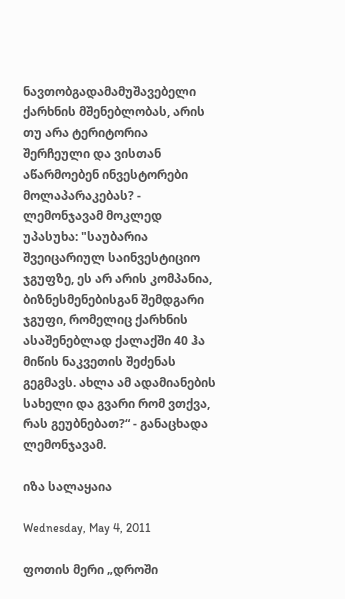ნავთობგადამამუშავებელი ქარხნის მშენებლობას, არის თუ არა ტერიტორია შერჩეული და ვისთან აწარმოებენ ინვესტორები მოლაპარაკებას? - ლემონჯავამ მოკლედ უპასუხა: "საუბარია შვეიცარიულ საინვესტიციო ჯგუფზე, ეს არ არის კომპანია, ბიზნესმენებისგან შემდგარი ჯგუფი, რომელიც ქარხნის ასაშენებლად ქალაქში 40 ჰა მიწის ნაკვეთის შეძენას გეგმავს. ახლა ამ ადამიანების სახელი და გვარი რომ ვთქვა, რას გეუბნებათ?“ - განაცხადა ლემონჯავამ.

იზა სალაყაია

Wednesday, May 4, 2011

ფოთის მერი „დროში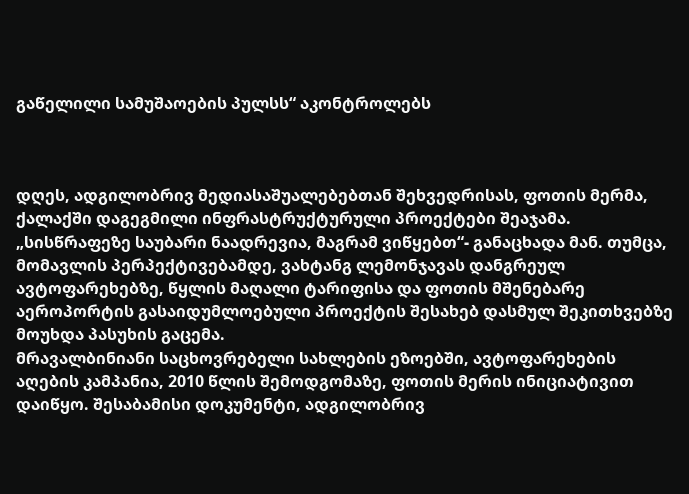გაწელილი სამუშაოების პულსს“ აკონტროლებს



დღეს, ადგილობრივ მედიასაშუალებებთან შეხვედრისას, ფოთის მერმა, ქალაქში დაგეგმილი ინფრასტრუქტურული პროექტები შეაჯამა. „სისწრაფეზე საუბარი ნაადრევია, მაგრამ ვიწყებთ“- განაცხადა მან. თუმცა, მომავლის პერპექტივებამდე, ვახტანგ ლემონჯავას დანგრეულ ავტოფარეხებზე, წყლის მაღალი ტარიფისა და ფოთის მშენებარე აეროპორტის გასაიდუმლოებული პროექტის შესახებ დასმულ შეკითხვებზე მოუხდა პასუხის გაცემა.
მრავალბინიანი საცხოვრებელი სახლების ეზოებში, ავტოფარეხების აღების კამპანია, 2010 წლის შემოდგომაზე, ფოთის მერის ინიციატივით დაიწყო. შესაბამისი დოკუმენტი, ადგილობრივ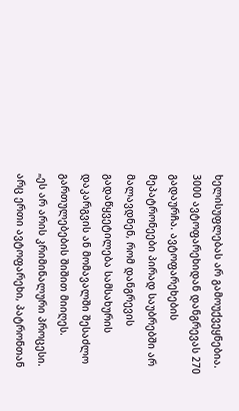ხელისუფლებას არ გამოუქვეყნებია. 3000 ავტოფარეხიდან დანგრევას 270 გადაურჩა. ავტოფარეხების მეპატრონეები პირად საუბრებში არ მალავდნენ, რომ დანგრევის გადაწყვეტილება სამსახურის დაკარგვის ან მომავალში შესაძლო გართულებების შიშით მიიღეს.
„ეს არ არის კრიმინალური პროცესი. არც ერთი ავტოფარეხი, პატრონთან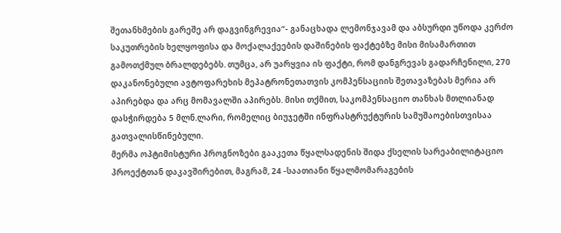შეთანხმების გარეშე არ დაგვინგრევია“- განაცხადა ლემონჯავამ და აბსურდი უწოდა კერძო საკუთრების ხელყოფისა და მოქალაქეების დაშინების ფაქტებზე მისი მისამართით გამოთქმულ ბრალდებებს. თუმცა, არ უარყვია ის ფაქტი, რომ დანგრევას გადარჩენილი, 270 დაკანონებული ავტოფარეხის მეპატრონეთათვის კომპენსაციის შეთავაზებას მერია არ აპირებდა და არც მომავალში აპირებს. მისი თქმით, საკომპენსაციო თანხას მთლიანად დასჭირდება 5 მლნ.ლარი, რომელიც ბიუჯეტში ინფრასტრუქტურის სამუშაოებისთვისაა გათვალისწინებული.
მერმა ოპტიმისტური პროგნოზები გააკეთა წყალსადენის შიდა ქსელის სარეაბილიტაციო პროექტთან დაკავშირებით, მაგრამ, 24 -საათიანი წყალმომარაგების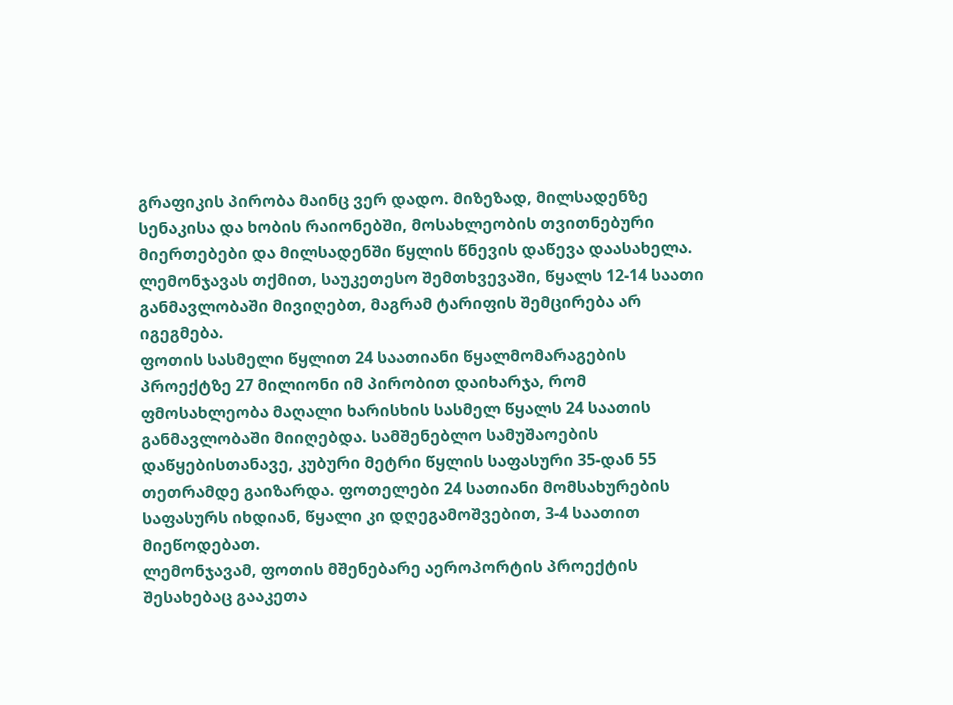გრაფიკის პირობა მაინც ვერ დადო. მიზეზად, მილსადენზე სენაკისა და ხობის რაიონებში, მოსახლეობის თვითნებური მიერთებები და მილსადენში წყლის წნევის დაწევა დაასახელა. ლემონჯავას თქმით, საუკეთესო შემთხვევაში, წყალს 12-14 საათი განმავლობაში მივიღებთ, მაგრამ ტარიფის შემცირება არ იგეგმება.
ფოთის სასმელი წყლით 24 საათიანი წყალმომარაგების პროექტზე 27 მილიონი იმ პირობით დაიხარჯა, რომ ფმოსახლეობა მაღალი ხარისხის სასმელ წყალს 24 საათის განმავლობაში მიიღებდა. სამშენებლო სამუშაოების დაწყებისთანავე, კუბური მეტრი წყლის საფასური 35-დან 55 თეთრამდე გაიზარდა. ფოთელები 24 სათიანი მომსახურების საფასურს იხდიან, წყალი კი დღეგამოშვებით, 3-4 საათით მიეწოდებათ.
ლემონჯავამ, ფოთის მშენებარე აეროპორტის პროექტის შესახებაც გააკეთა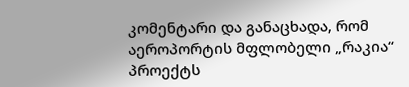კომენტარი და განაცხადა, რომ აეროპორტის მფლობელი „რაკია“ პროექტს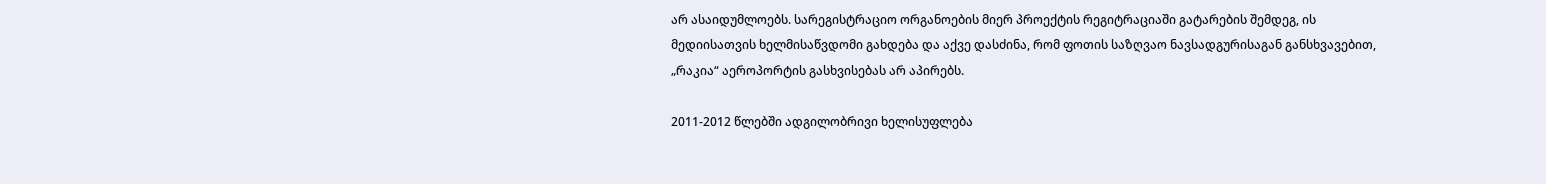არ ასაიდუმლოებს. სარეგისტრაციო ორგანოების მიერ პროექტის რეგიტრაციაში გატარების შემდეგ, ის მედიისათვის ხელმისაწვდომი გახდება და აქვე დასძინა, რომ ფოთის საზღვაო ნავსადგურისაგან განსხვავებით, „რაკია“ აეროპორტის გასხვისებას არ აპირებს.

2011-2012 წლებში ადგილობრივი ხელისუფლება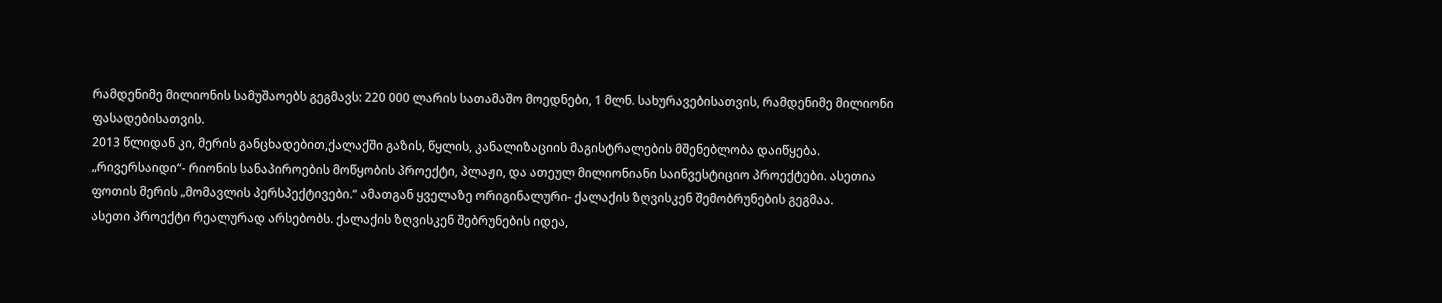რამდენიმე მილიონის სამუშაოებს გეგმავს: 220 000 ლარის სათამაშო მოედნები, 1 მლნ. სახურავებისათვის, რამდენიმე მილიონი ფასადებისათვის.
2013 წლიდან კი, მერის განცხადებით,ქალაქში გაზის, წყლის, კანალიზაციის მაგისტრალების მშენებლობა დაიწყება.
„რივერსაიდი“- რიონის სანაპიროების მოწყობის პროექტი, პლაჟი, და ათეულ მილიონიანი საინვესტიციო პროექტები. ასეთია ფოთის მერის „მომავლის პერსპექტივები.“ ამათგან ყველაზე ორიგინალური- ქალაქის ზღვისკენ შემობრუნების გეგმაა.
ასეთი პროექტი რეალურად არსებობს. ქალაქის ზღვისკენ შებრუნების იდეა,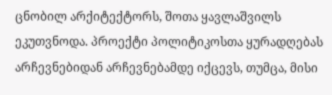ცნობილ არქიტექტორს, შოთა ყავლაშვილს ეკუთვნოდა. პროექტი პოლიტიკოსთა ყურადღებას არჩევნებიდან არჩევნებამდე იქცევს, თუმცა, მისი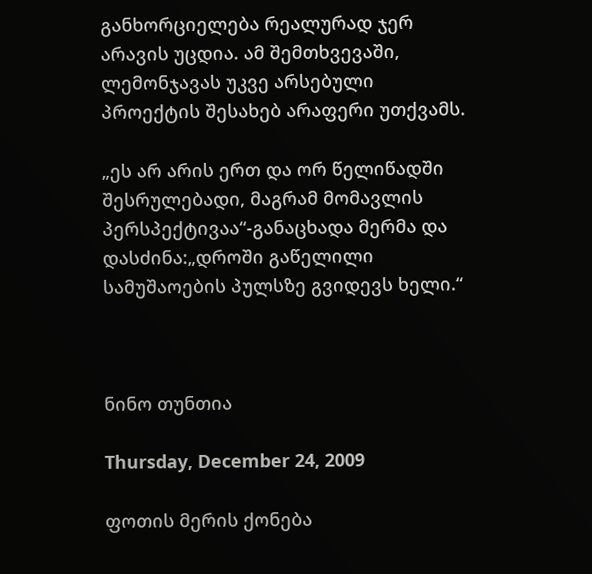განხორციელება რეალურად ჯერ არავის უცდია. ამ შემთხვევაში, ლემონჯავას უკვე არსებული პროექტის შესახებ არაფერი უთქვამს.

„ეს არ არის ერთ და ორ წელიწადში შესრულებადი, მაგრამ მომავლის პერსპექტივაა“-განაცხადა მერმა და დასძინა:„დროში გაწელილი სამუშაოების პულსზე გვიდევს ხელი.“



ნინო თუნთია

Thursday, December 24, 2009

ფოთის მერის ქონება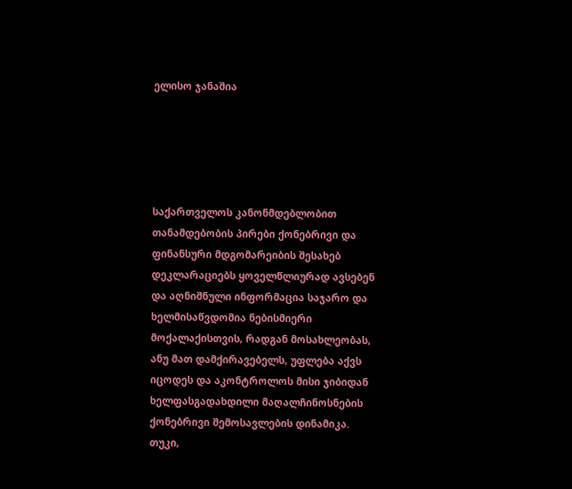ელისო ჯანაშია





საქართველოს კანონმდებლობით თანამდებობის პირები ქონებრივი და ფინანსური მდგომარეიბის შესახებ დეკლარაციებს ყოველწლიურად ავსებენ და აღნიშნული ინფორმაცია საჯარო და ხელმისაწვდომია ნებისმიერი მოქალაქისთვის, რადგან მოსახლეობას, ანუ მათ დამქირავებელს, უფლება აქვს იცოდეს და აკონტროლოს მისი ჯიბიდან ხელფასგადახდილი მაღალჩინოსნების ქონებრივი შემოსავლების დინამიკა. თუკი,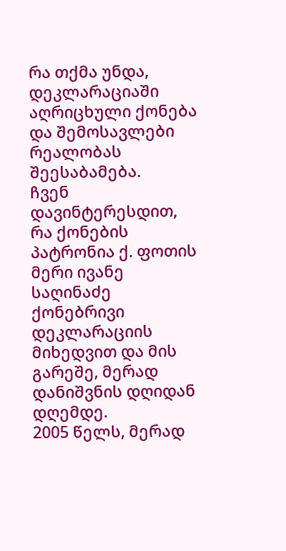რა თქმა უნდა, დეკლარაციაში აღრიცხული ქონება და შემოსავლები რეალობას შეესაბამება.
ჩვენ დავინტერესდით, რა ქონების პატრონია ქ. ფოთის მერი ივანე საღინაძე ქონებრივი დეკლარაციის მიხედვით და მის გარეშე, მერად დანიშვნის დღიდან დღემდე.
2005 წელს, მერად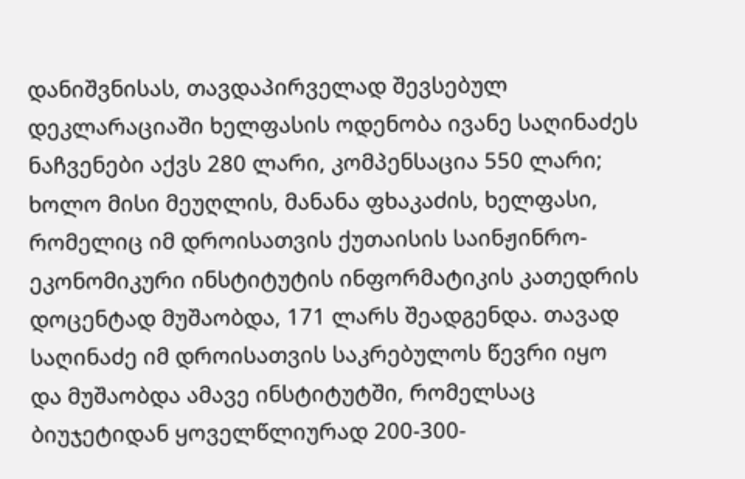დანიშვნისას, თავდაპირველად შევსებულ დეკლარაციაში ხელფასის ოდენობა ივანე საღინაძეს ნაჩვენები აქვს 280 ლარი, კომპენსაცია 550 ლარი; ხოლო მისი მეუღლის, მანანა ფხაკაძის, ხელფასი, რომელიც იმ დროისათვის ქუთაისის საინჟინრო-ეკონომიკური ინსტიტუტის ინფორმატიკის კათედრის დოცენტად მუშაობდა, 171 ლარს შეადგენდა. თავად საღინაძე იმ დროისათვის საკრებულოს წევრი იყო და მუშაობდა ამავე ინსტიტუტში, რომელსაც ბიუჯეტიდან ყოველწლიურად 200-300-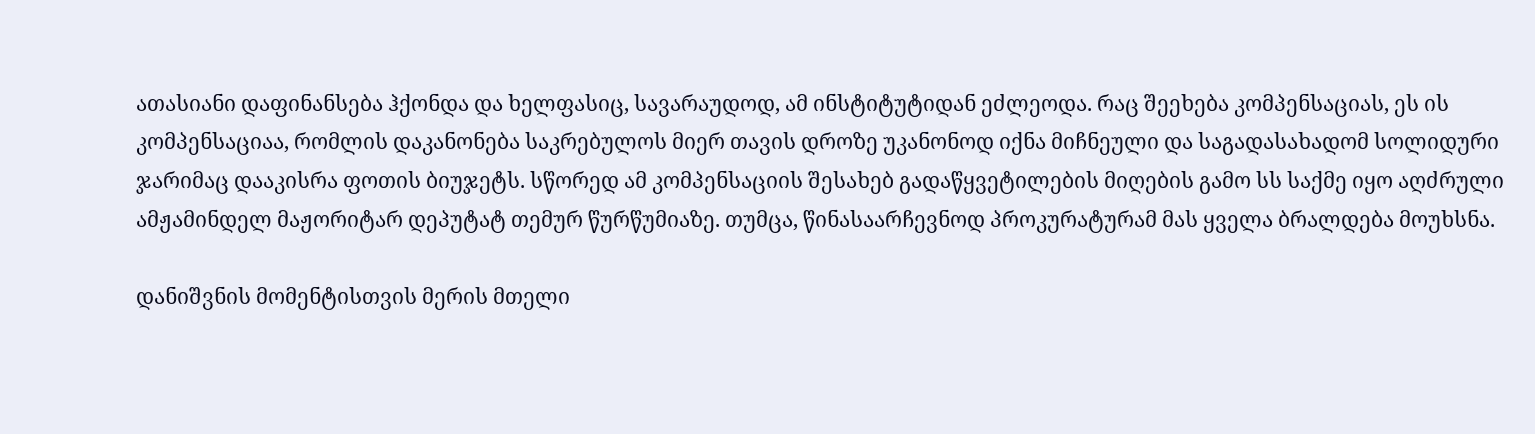ათასიანი დაფინანსება ჰქონდა და ხელფასიც, სავარაუდოდ, ამ ინსტიტუტიდან ეძლეოდა. რაც შეეხება კომპენსაციას, ეს ის კომპენსაციაა, რომლის დაკანონება საკრებულოს მიერ თავის დროზე უკანონოდ იქნა მიჩნეული და საგადასახადომ სოლიდური ჯარიმაც დააკისრა ფოთის ბიუჯეტს. სწორედ ამ კომპენსაციის შესახებ გადაწყვეტილების მიღების გამო სს საქმე იყო აღძრული ამჟამინდელ მაჟორიტარ დეპუტატ თემურ წურწუმიაზე. თუმცა, წინასაარჩევნოდ პროკურატურამ მას ყველა ბრალდება მოუხსნა.

დანიშვნის მომენტისთვის მერის მთელი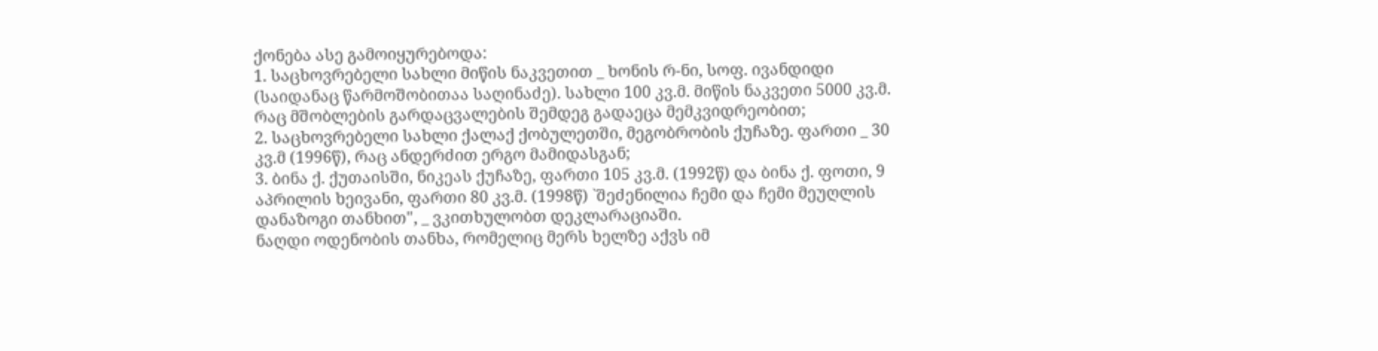ქონება ასე გამოიყურებოდა:
1. საცხოვრებელი სახლი მიწის ნაკვეთით _ ხონის რ-ნი, სოფ. ივანდიდი (საიდანაც წარმოშობითაა საღინაძე). სახლი 100 კვ.მ. მიწის ნაკვეთი 5000 კვ.მ. რაც მშობლების გარდაცვალების შემდეგ გადაეცა მემკვიდრეობით;
2. საცხოვრებელი სახლი ქალაქ ქობულეთში, მეგობრობის ქუჩაზე. ფართი _ 30 კვ.მ (1996წ), რაც ანდერძით ერგო მამიდასგან;
3. ბინა ქ. ქუთაისში, ნიკეას ქუჩაზე, ფართი 105 კვ.მ. (1992წ) და ბინა ქ. ფოთი, 9 აპრილის ხეივანი, ფართი 80 კვ.მ. (1998წ) `შეძენილია ჩემი და ჩემი მეუღლის დანაზოგი თანხით", _ ვკითხულობთ დეკლარაციაში.
ნაღდი ოდენობის თანხა, რომელიც მერს ხელზე აქვს იმ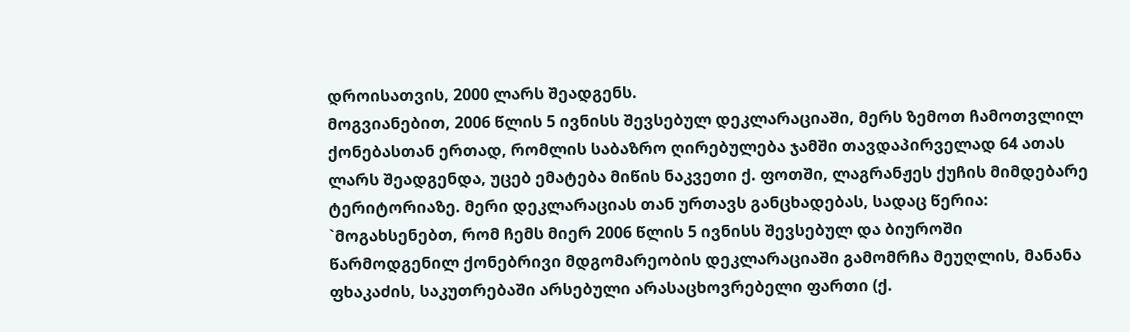დროისათვის, 2000 ლარს შეადგენს.
მოგვიანებით, 2006 წლის 5 ივნისს შევსებულ დეკლარაციაში, მერს ზემოთ ჩამოთვლილ ქონებასთან ერთად, რომლის საბაზრო ღირებულება ჯამში თავდაპირველად 64 ათას ლარს შეადგენდა, უცებ ემატება მიწის ნაკვეთი ქ. ფოთში, ლაგრანჟეს ქუჩის მიმდებარე ტერიტორიაზე. მერი დეკლარაციას თან ურთავს განცხადებას, სადაც წერია: `მოგახსენებთ, რომ ჩემს მიერ 2006 წლის 5 ივნისს შევსებულ და ბიუროში წარმოდგენილ ქონებრივი მდგომარეობის დეკლარაციაში გამომრჩა მეუღლის, მანანა ფხაკაძის, საკუთრებაში არსებული არასაცხოვრებელი ფართი (ქ.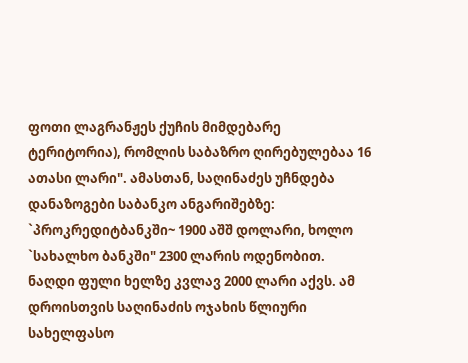ფოთი ლაგრანჟეს ქუჩის მიმდებარე ტერიტორია), რომლის საბაზრო ღირებულებაა 16 ათასი ლარი". ამასთან, საღინაძეს უჩნდება დანაზოგები საბანკო ანგარიშებზე: `პროკრედიტბანკში~ 1900 აშშ დოლარი, ხოლო `სახალხო ბანკში" 2300 ლარის ოდენობით. ნაღდი ფული ხელზე კვლავ 2000 ლარი აქვს. ამ დროისთვის საღინაძის ოჯახის წლიური სახელფასო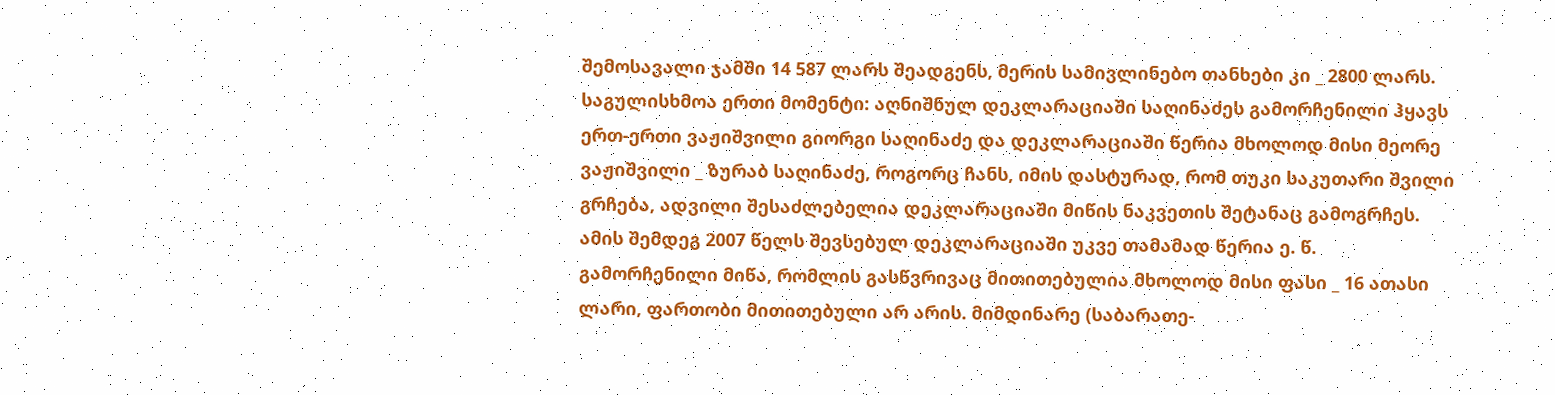შემოსავალი ჯამში 14 587 ლარს შეადგენს, მერის სამივლინებო თანხები კი _ 2800 ლარს. საგულისხმოა ერთი მომენტი: აღნიშნულ დეკლარაციაში საღინაძეს გამორჩენილი ჰყავს ერთ-ერთი ვაჟიშვილი გიორგი საღინაძე და დეკლარაციაში წერია მხოლოდ მისი მეორე ვაჟიშვილი _ ზურაბ საღინაძე, როგორც ჩანს, იმის დასტურად, რომ თუკი საკუთარი შვილი გრჩება, ადვილი შესაძლებელია დეკლარაციაში მიწის ნაკვეთის შეტანაც გამოგრჩეს.
ამის შემდეგ 2007 წელს შევსებულ დეკლარაციაში უკვე თამამად წერია ე. წ. გამორჩენილი მიწა, რომლის გასწვრივაც მითითებულია მხოლოდ მისი ფასი _ 16 ათასი ლარი, ფართობი მითითებული არ არის. მიმდინარე (საბარათე-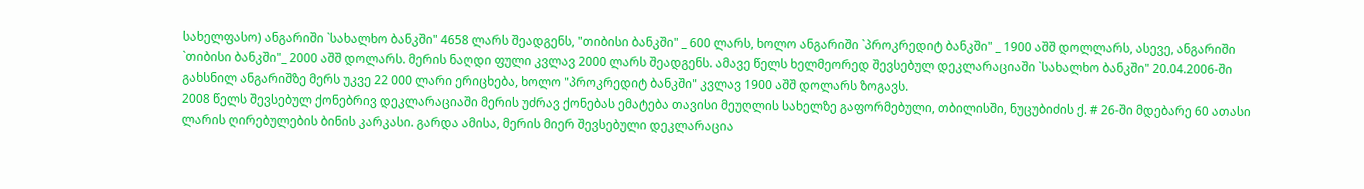სახელფასო) ანგარიში `სახალხო ბანკში" 4658 ლარს შეადგენს, "თიბისი ბანკში" _ 600 ლარს, ხოლო ანგარიში `პროკრედიტ ბანკში" _ 1900 აშშ დოლლარს, ასევე, ანგარიში `თიბისი ბანკში"_ 2000 აშშ დოლარს. მერის ნაღდი ფული კვლავ 2000 ლარს შეადგენს. ამავე წელს ხელმეორედ შევსებულ დეკლარაციაში `სახალხო ბანკში" 20.04.2006-ში გახსნილ ანგარიშზე მერს უკვე 22 000 ლარი ერიცხება, ხოლო "პროკრედიტ ბანკში" კვლავ 1900 აშშ დოლარს ზოგავს.
2008 წელს შევსებულ ქონებრივ დეკლარაციაში მერის უძრავ ქონებას ემატება თავისი მეუღლის სახელზე გაფორმებული, თბილისში, ნუცუბიძის ქ. # 26-ში მდებარე 60 ათასი ლარის ღირებულების ბინის კარკასი. გარდა ამისა, მერის მიერ შევსებული დეკლარაცია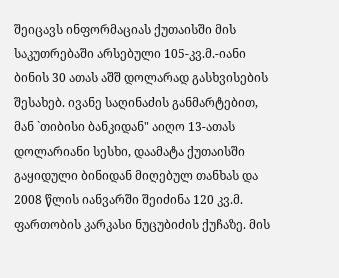შეიცავს ინფორმაციას ქუთაისში მის საკუთრებაში არსებული 105-კვ.მ.-იანი ბინის 30 ათას აშშ დოლარად გასხვისების შესახებ. ივანე საღინაძის განმარტებით, მან `თიბისი ბანკიდან" აიღო 13-ათას დოლარიანი სესხი, დაამატა ქუთაისში გაყიდული ბინიდან მიღებულ თანხას და 2008 წლის იანვარში შეიძინა 120 კვ.მ. ფართობის კარკასი ნუცუბიძის ქუჩაზე. მის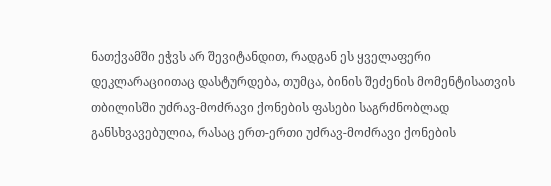ნათქვამში ეჭვს არ შევიტანდით, რადგან ეს ყველაფერი დეკლარაციითაც დასტურდება, თუმცა, ბინის შეძენის მომენტისათვის თბილისში უძრავ-მოძრავი ქონების ფასები საგრძნობლად განსხვავებულია, რასაც ერთ-ერთი უძრავ-მოძრავი ქონების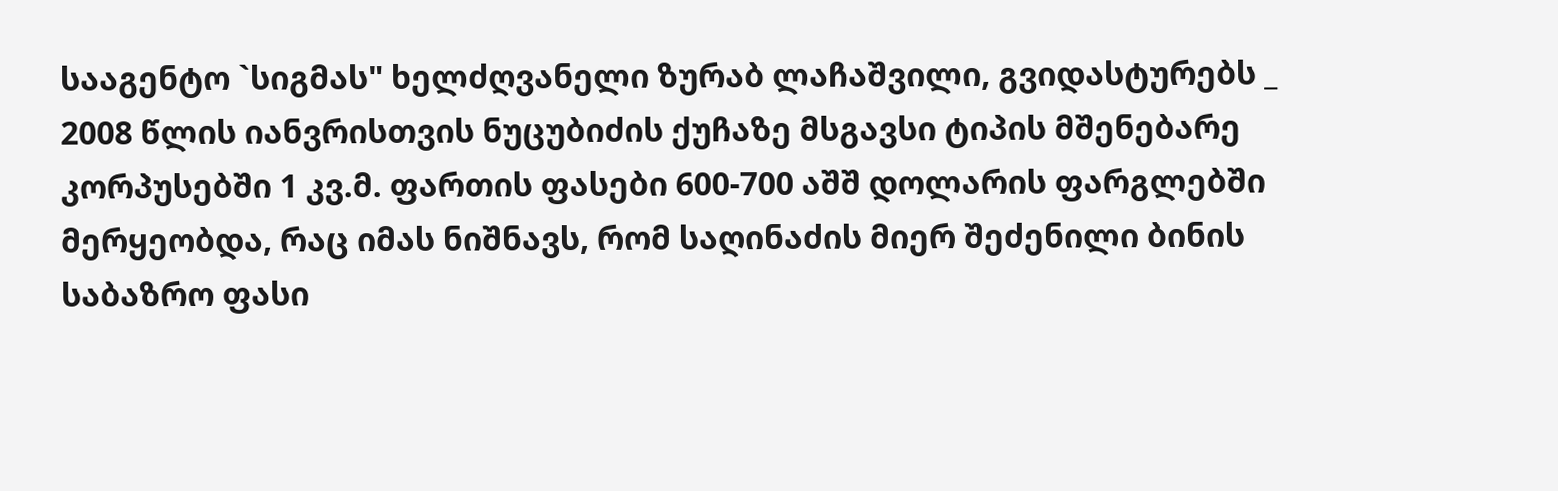სააგენტო `სიგმას" ხელძღვანელი ზურაბ ლაჩაშვილი, გვიდასტურებს _ 2008 წლის იანვრისთვის ნუცუბიძის ქუჩაზე მსგავსი ტიპის მშენებარე კორპუსებში 1 კვ.მ. ფართის ფასები 600-700 აშშ დოლარის ფარგლებში მერყეობდა, რაც იმას ნიშნავს, რომ საღინაძის მიერ შეძენილი ბინის საბაზრო ფასი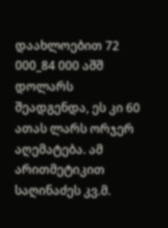დაახლოებით 72 000_84 000 აშშ დოლარს შეადგენდა, ეს კი 60 ათას ლარს ორჯერ აღემატება. ამ არითმეტიკით საღინაძეს კვ.მ.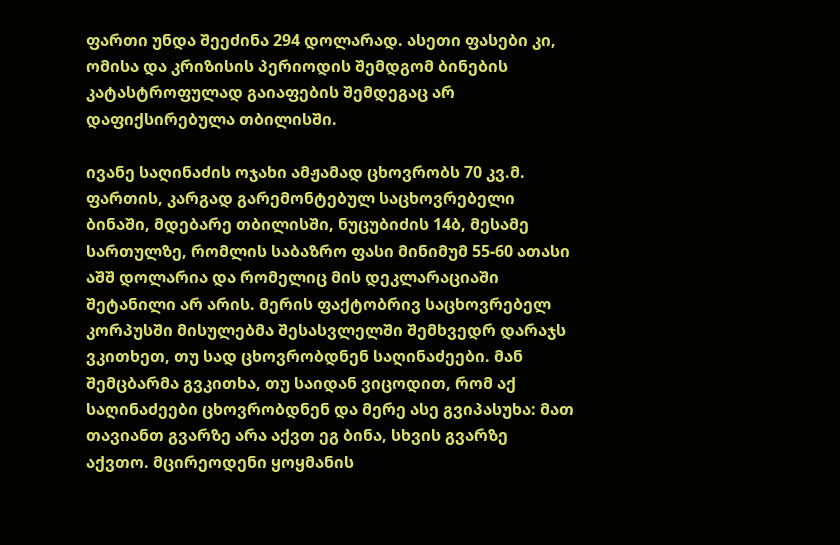ფართი უნდა შეეძინა 294 დოლარად. ასეთი ფასები კი, ომისა და კრიზისის პერიოდის შემდგომ ბინების კატასტროფულად გაიაფების შემდეგაც არ დაფიქსირებულა თბილისში.

ივანე საღინაძის ოჯახი ამჟამად ცხოვრობს 70 კვ.მ. ფართის, კარგად გარემონტებულ საცხოვრებელი ბინაში, მდებარე თბილისში, ნუცუბიძის 14ბ, მესამე სართულზე, რომლის საბაზრო ფასი მინიმუმ 55-60 ათასი აშშ დოლარია და რომელიც მის დეკლარაციაში შეტანილი არ არის. მერის ფაქტობრივ საცხოვრებელ კორპუსში მისულებმა შესასვლელში შემხვედრ დარაჯს ვკითხეთ, თუ სად ცხოვრობდნენ საღინაძეები. მან შემცბარმა გვკითხა, თუ საიდან ვიცოდით, რომ აქ საღინაძეები ცხოვრობდნენ და მერე ასე გვიპასუხა: მათ თავიანთ გვარზე არა აქვთ ეგ ბინა, სხვის გვარზე აქვთო. მცირეოდენი ყოყმანის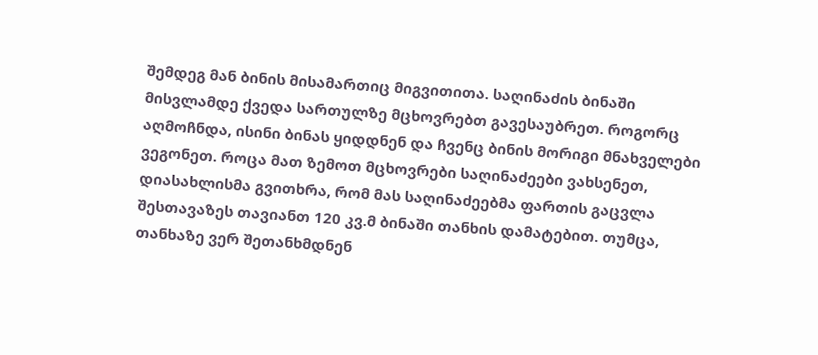შემდეგ მან ბინის მისამართიც მიგვითითა. საღინაძის ბინაში მისვლამდე ქვედა სართულზე მცხოვრებთ გავესაუბრეთ. როგორც აღმოჩნდა, ისინი ბინას ყიდდნენ და ჩვენც ბინის მორიგი მნახველები ვეგონეთ. როცა მათ ზემოთ მცხოვრები საღინაძეები ვახსენეთ, დიასახლისმა გვითხრა, რომ მას საღინაძეებმა ფართის გაცვლა შესთავაზეს თავიანთ 120 კვ.მ ბინაში თანხის დამატებით. თუმცა, თანხაზე ვერ შეთანხმდნენ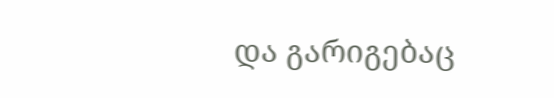და გარიგებაც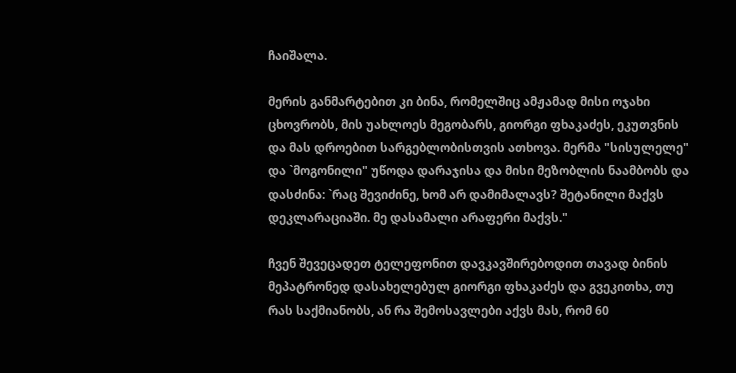ჩაიშალა.

მერის განმარტებით კი ბინა, რომელშიც ამჟამად მისი ოჯახი ცხოვრობს, მის უახლოეს მეგობარს, გიორგი ფხაკაძეს, ეკუთვნის და მას დროებით სარგებლობისთვის ათხოვა. მერმა "სისულელე" და `მოგონილი" უწოდა დარაჯისა და მისი მეზობლის ნაამბობს და დასძინა: `რაც შევიძინე, ხომ არ დამიმალავს? შეტანილი მაქვს დეკლარაციაში. მე დასამალი არაფერი მაქვს."

ჩვენ შევეცადეთ ტელეფონით დავკავშირებოდით თავად ბინის მეპატრონედ დასახელებულ გიორგი ფხაკაძეს და გვეკითხა, თუ რას საქმიანობს, ან რა შემოსავლები აქვს მას, რომ 60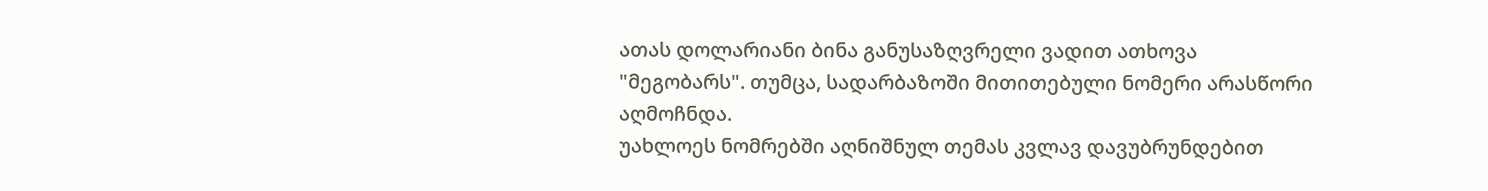ათას დოლარიანი ბინა განუსაზღვრელი ვადით ათხოვა "მეგობარს". თუმცა, სადარბაზოში მითითებული ნომერი არასწორი აღმოჩნდა.
უახლოეს ნომრებში აღნიშნულ თემას კვლავ დავუბრუნდებით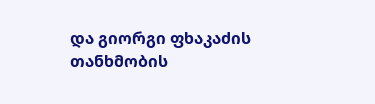და გიორგი ფხაკაძის თანხმობის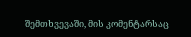შემთხვევაში, მის კომენტარსაც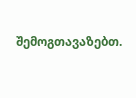შემოგთავაზებთ.